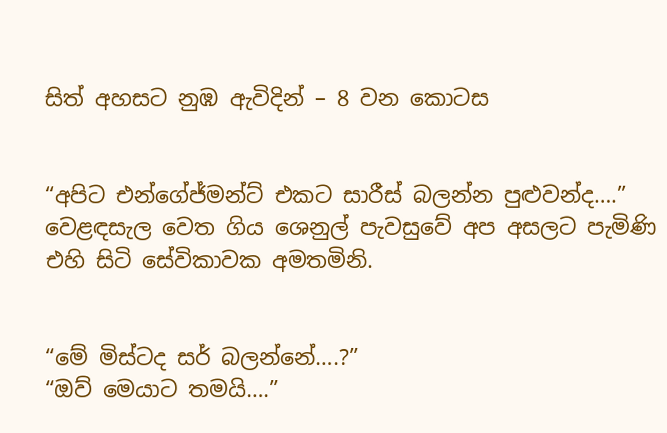සිත් අහසට නුඹ ඇවිදින් – 8 වන කොටස


“අපිට එන්ගේජ්මන්ට් එකට සාරීස් බලන්න පුළුවන්ද….” වෙළඳසැල වෙත ගිය ශෙනුල් පැවසුවේ අප අසලට පැමිණි එහි සිටි සේවිකාවක අමතමිනි.


“මේ මිස්ටද සර් බලන්නේ….?”
“ඔව් මෙයාට තමයි….”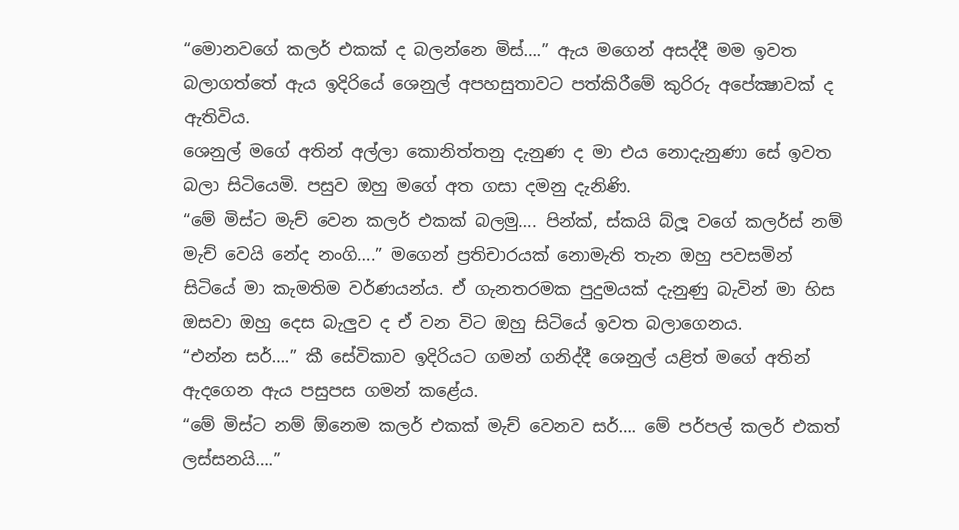“මොනවගේ කලර් එකක් ද බලන්නෙ මිස්….” ඇය මගෙන් අසද්දී මම ඉවත බලාගත්තේ ඇය ඉදිරියේ ශෙනුල් අපහසුතාවට පත්කිරීමේ කුරිරු අපේක්‍ෂාවක් ද ඇතිවිය.
ශෙනුල් මගේ අතින් අල්ලා කොනිත්තනු දැනුණ ද මා එය නොදැනුණා සේ ඉවත බලා සිටියෙමි. පසුව ඔහු මගේ අත ගසා දමනු දැනිණි.
“මේ මිස්ට මැච් වෙන කලර් එකක් බලමු…. පින්ක්, ස්කයි බ්ලූ වගේ කලර්ස් නම් මැච් වෙයි නේද නංගි….” මගෙන් ප්‍රතිචාරයක් නොමැති තැන ඔහු පවසමින් සිටියේ මා කැමතිම වර්ණයන්ය. ඒ ගැනතරමක පුදුමයක් දැනුණු බැවින් මා හිස ඔසවා ඔහු දෙස බැලුව ද ඒ වන විට ඔහු සිටියේ ඉවත බලාගෙනය.
“එන්න සර්….” කී සේවිකාව ඉදිරියට ගමන් ගනිද්දී ශෙනුල් යළිත් මගේ අතින් ඇදගෙන ඇය පසුපස ගමන් කළේය.
“මේ මිස්ට නම් ඕනෙම කලර් එකක් මැච් වෙනව සර්…. මේ පර්පල් කලර් එකත් ලස්සනයි….”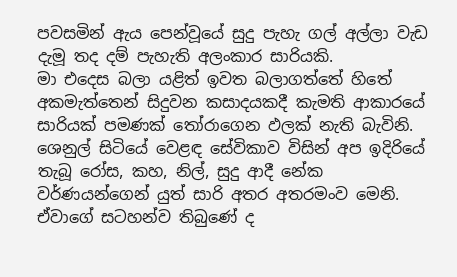පවසමින් ඇය පෙන්වූයේ සුදු පැහැ ගල් අල්ලා වැඩ දැමූ තද දම් පැහැති අලංකාර සාරියකි.
මා එදෙස බලා යළිත් ඉවත බලාගත්තේ හිතේ අකමැත්තෙන් සිදුවන කසාදයකදී කැමති ආකාරයේ සාරියක් පමණක් තෝරාගෙන ඵලක් නැති බැවිනි.
ශෙනුල් සිටියේ වෙළඳ සේවිකාව විසින් අප ඉදිරියේ තැබූ රෝස, කහ, නිල්, සුදු ආදී නේක වර්ණයන්ගෙන් යුත් සාරි අතර අතරමංව මෙනි. ඒවාගේ සටහන්ව තිබුණේ ද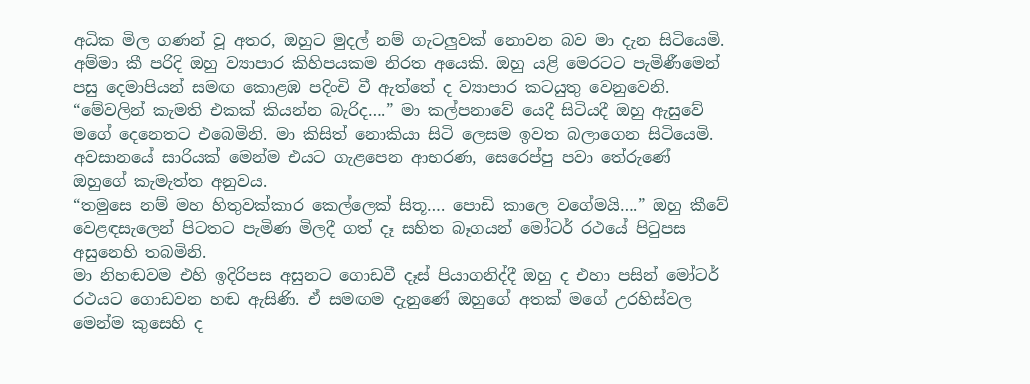අධික මිල ගණන් වූ අතර, ඔහුට මුදල් නම් ගැටලුවක් නොවන බව මා දැන සිටියෙමි.
අම්මා කී පරිදි ඔහු ව්‍යාපාර කිහිපයකම නිරත අයෙකි. ඔහු යළි මෙරටට පැමිණීමෙන් පසු දෙමාපියන් සමඟ කොළඹ පදිංචි වී ඇත්තේ ද ව්‍යාපාර කටයුතු වෙනුවෙනි.
“මේවලින් කැමති එකක් කියන්න බැරිද….” මා කල්පනාවේ යෙදී සිටියදී ඔහු ඇසුවේ මගේ දෙනෙතට එබෙමිනි. මා කිසිත් නොකියා සිටි ලෙසම ඉවත බලාගෙන සිටියෙමි.
අවසානයේ සාරියක් මෙන්ම එයට ගැළපෙන ආභරණ, සෙරෙප්පු පවා තේරුණේ ඔහුගේ කැමැත්ත අනුවය.
“තමුසෙ නම් මහ හිතුවක්කාර කෙල්ලෙක් සිතූ…. පොඩි කාලෙ වගේමයි….” ඔහු කීවේ වෙළඳසැලෙන් පිටතට පැමිණ මිලදී ගත් දෑ සහිත බෑගයන් මෝටර් රථයේ පිටුපස අසුනෙහි තබමිනි.
මා නිහඬවම එහි ඉදිරිපස අසුනට ගොඩවී දෑස් පියාගනිද්දී ඔහු ද එහා පසින් මෝටර් රථයට ගොඩවන හඬ ඇසිණි. ඒ සමඟම දැනුණේ ඔහුගේ අතක් මගේ උරහිස්වල මෙන්ම කුසෙහි ද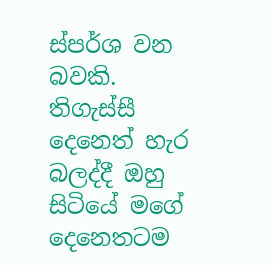ස්පර්ශ වන බවකි. තිගැස්සී දෙනෙත් හැර බලද්දී ඔහු සිටියේ මගේ දෙනෙතටම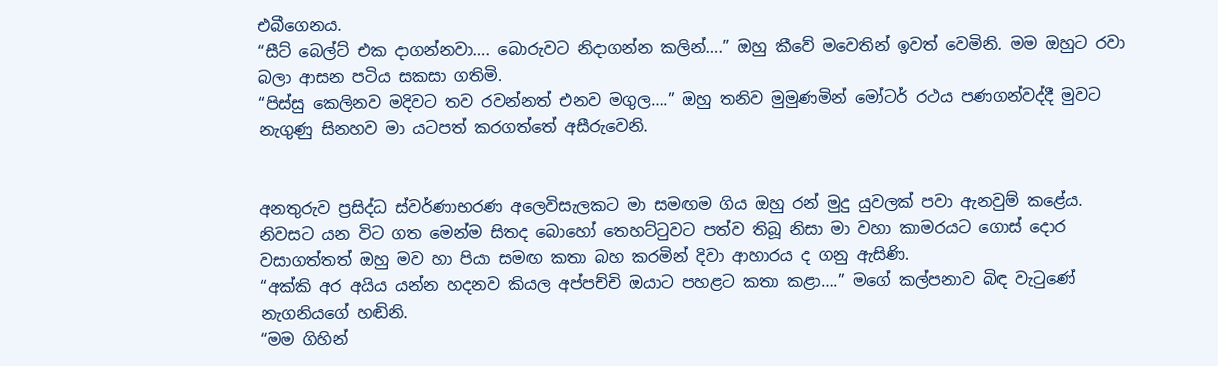එබීගෙනය.
“සීට් බෙල්ට් එක දාගන්නවා…. බොරුවට නිදාගන්න කලින්….” ඔහු කීවේ මවෙතින් ඉවත් වෙමිනි. මම ඔහුට රවා බලා ආසන පටිය සකසා ගතිමි.
“පිස්සු කෙලිනව මදිවට තව රවන්නත් එනව මගුල….” ඔහු තනිව මුමුණමින් මෝටර් රථය පණගන්වද්දී මුවට නැගුණු සිනහව මා යටපත් කරගත්තේ අසීරුවෙනි.


අනතුරුව ප්‍රසිද්ධ ස්වර්ණාභරණ අලෙවිසැලකට මා සමඟම ගිය ඔහු රන් මුදු යුවලක් පවා ඇනවුම් කළේය.
නිවසට යන විට ගත මෙන්ම සිතද බොහෝ තෙහට්ටුවට පත්ව තිබූ නිසා මා වහා කාමරයට ගොස් දොර වසාගත්තත් ඔහු මව හා පියා සමඟ කතා බහ කරමින් දිවා ආහාරය ද ගනු ඇසිණි.
“අක්කි අර අයිය යන්න හදනව කියල අප්පච්චි ඔයාට පහළට කතා කළා….” මගේ කල්පනාව බිඳ වැටුණේ නැගනියගේ හඬිනි.
“මම ගිහින්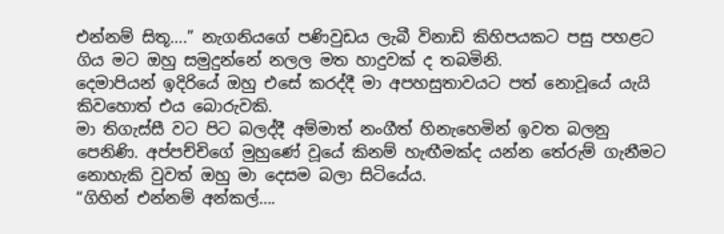එන්නම් සිතූ….” නැගනියගේ පණිවුඩය ලැබී විනාඩි කිහිපයකට පසු පහළට ගිය මට ඔහු සමුදුන්නේ නලල මත හාදුවක් ද තබමිනි.
දෙමාපියන් ඉදිරියේ ඔහු එසේ කරද්දී මා අපහසුතාවයට පත් නොවූයේ යැයි කිවහොත් එය බොරුවකි.
මා තිගැස්සී වට පිට බලද්දී අම්මාත් නංගීත් හිනැහෙමින් ඉවත බලනු පෙනිණි. අප්පච්චිගේ මුහුණේ වූයේ කිනම් හැඟීමක්ද යන්න තේරුම් ගැනීමට නොහැකි වුවත් ඔහු මා දෙසම බලා සිටියේය.
“ගිහින් එන්නම් අන්කල්….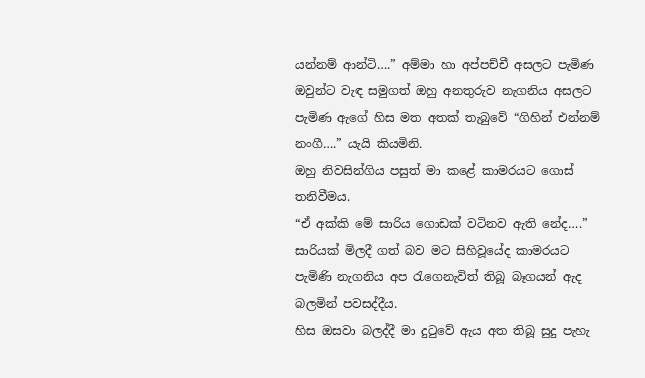යන්නම් ආන්ටි….” අම්මා හා අප්පච්චී අසලට පැමිණ ඔවුන්ට වැඳ සමුගත් ඔහු අනතුරුව නැගනිය අසලට පැමිණ ඇගේ හිස මත අතක් තැබුවේ “ගිහින් එන්නම් නංගී….” යැයි කියමිනි.
ඔහු නිවසින්ගිය පසුත් මා කළේ කාමරයට ගොස් තනිවීමය.
“ඒ අක්කි මේ සාරිය ගොඩක් වටිනව ඇති නේද….” සාරියක් මිලදී ගත් බව මට සිහිවූයේද කාමරයට පැමිණි නැගනිය අප රැගෙනැවිත් තිබූ බෑගයන් ඇද බලමින් පවසද්දීය.
හිස ඔසවා බලද්දී මා දුටුවේ ඇය අත තිබූ සුදු පැහැ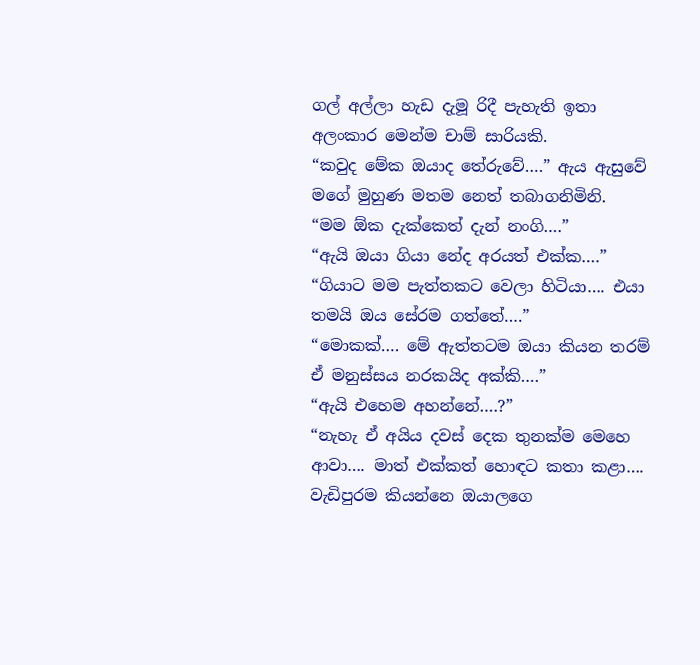ගල් අල්ලා හැඩ දැමූ රිදී පැහැති ඉතා අලංකාර මෙන්ම චාම් සාරියකි.
“කවුද මේක ඔයාද තේරුවේ….” ඇය ඇසුවේ මගේ මුහුණ මතම නෙත් තබාගනිමිනි.
“මම ඕක දැක්කෙත් දැන් නංගි….”
“ඇයි ඔයා ගියා නේද අරයත් එක්ක….”
“ගියාට මම පැත්තකට වෙලා හිටියා…. එයා තමයි ඔය සේරම ගත්තේ….”
“මොකක්…. මේ ඇත්තටම ඔයා කියන තරම් ඒ මනුස්සය නරකයිද අක්කි….”
“ඇයි එහෙම අහන්නේ….?”
“නැහැ ඒ අයිය දවස් දෙක තුනක්ම මෙහෙ ආවා…. මාත් එක්කත් හොඳට කතා කළා…. වැඩිපුරම කියන්නෙ ඔයාලගෙ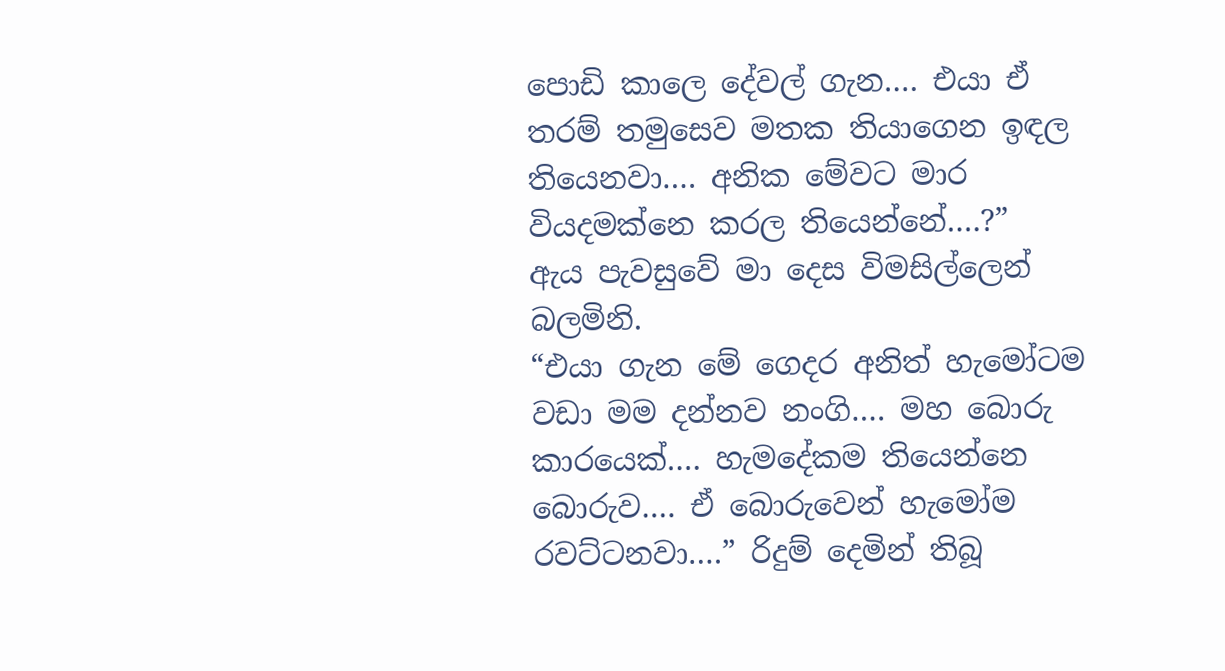පොඩි කාලෙ දේවල් ගැන…. එයා ඒ තරම් තමුසෙව මතක තියාගෙන ඉඳල තියෙනවා…. අනික මේවට මාර වියදමක්නෙ කරල තියෙන්නේ….?”
ඇය පැවසුවේ මා දෙස විමසිල්ලෙන් බලමිනි.
“එයා ගැන මේ ගෙදර අනිත් හැමෝටම වඩා මම දන්නව නංගි…. මහ බොරු කාරයෙක්…. හැමදේකම තියෙන්නෙ බොරුව…. ඒ බොරුවෙන් හැමෝම රවට්ටනවා….” රිදුම් දෙමින් තිබූ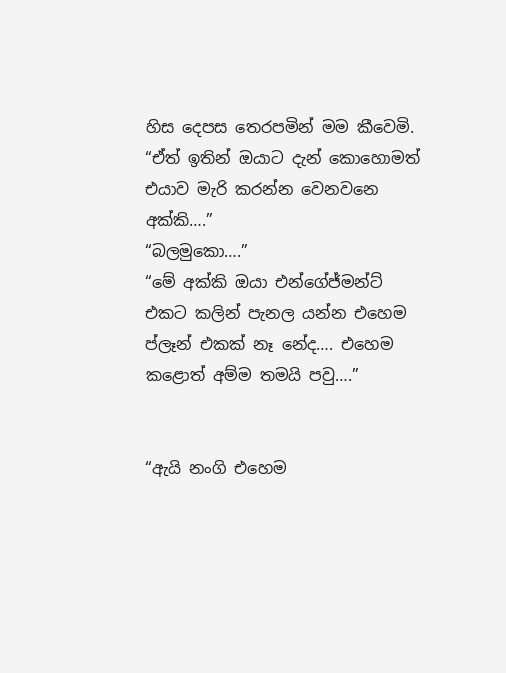හිස දෙපස තෙරපමින් මම කීවෙමි.
“ඒත් ඉතින් ඔයාට දැන් කොහොමත් එයාව මැරි කරන්න වෙනවනෙ අක්කි….”
“බලමුකො….”
“මේ අක්කි ඔයා එන්ගේජ්මන්ට් එකට කලින් පැනල යන්න එහෙම ප්ලෑන් එකක් නෑ නේද…. එහෙම කළොත් අම්ම තමයි පවු….”


“ඇයි නංගි එහෙම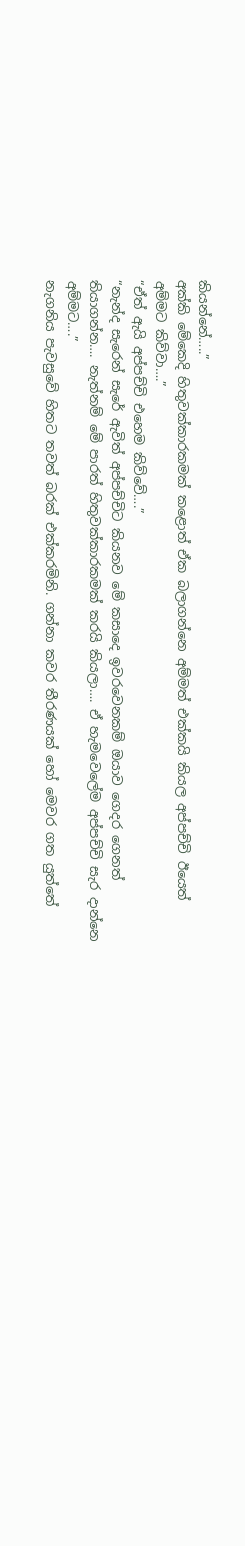කියන්නේ…..”
අක්කි මේකෙදි හිතුවක්කාරකමක් කළොත් ඒක බලාගන්නෙ අම්මත් එක්කයි කියල අප්පච්චි ඊයෙත් අම්මට කිව්වා….”
“ඒත් ඇයි අප්පච්චි එහෙම කිව්වේ….”
“නැන්ද සැරෙන් සැරේ ඇවිත් අප්පච්චිට කියනව මේ කසාදෙ ඉවරවෙනකම් ඔයාව ගෙදර ගෙනත් තියාගන්න…. නැත්නම් මේ පාරත් හිතුවක්කාරකමක් කරයි කියලා…. ඒ හැමවෙලේම අප්පච්චි සැර දාන්නෙ අම්මට….”
නැගනිය පැවසුවේ හිතට තවත් බරක් එක්කරමිනි. ගන්නා කවර තීරණයක් හෝ මෙවර ගත යුත්තේ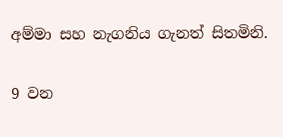අම්මා සහ නැගනිය ගැනත් සිතමිනි.

9 වන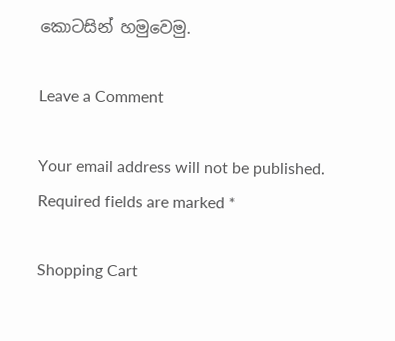කොටසින් හමුවෙමු.

Leave a Comment

Your email address will not be published. Required fields are marked *

Shopping Cart